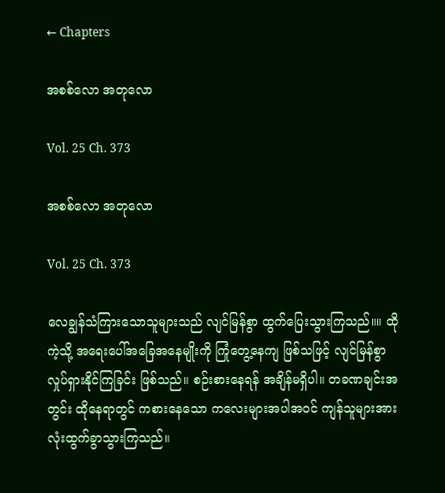← Chapters

အစစ်လော အတုလော

Vol. 25 Ch. 373

အစစ်လော အတုလော

Vol. 25 Ch. 373

လေချွန်သံကြားသောသူများသည် လျင်မြန်စွာ ထွက်ပြေးသွားကြသည်။။ ထိုကဲ့သို့ အရေးပေါ်အခြေအနေမျိုးကို ကြုံတွေ့နေကျ ဖြစ်သဖြင့် လျင်မြန်စွာ လှုပ်ရှားနိုင်ကြခြင်း ဖြစ်သည်။ စဉ်းစားနေရန် အချိန်မရှိပါ။ တခဏချင်းအတွင်း ထိုနေရာတွင် ကစားနေသော ကလေးများအပါအဝင် ကျန်သူများအားလုံးထွက်ခွာသွားကြသည်။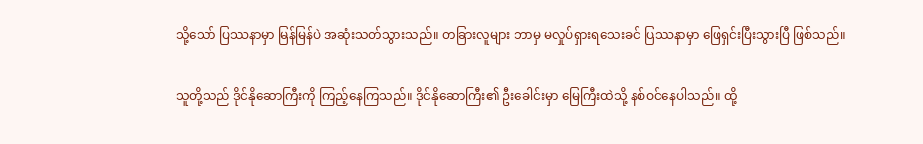သို့သော် ပြဿနာမှာ မြန်မြန်ပဲ အဆုံးသတ်သွားသည်။ တခြားလူများ ဘာမှ မလှုပ်ရှားရသေးခင် ပြဿနာမှာ ဖြေရှင်းပြီးသွားပြီ ဖြစ်သည်။

သူတို့သည် ဒိုင်နိုဆောကြီးကို ကြည့်နေကြသည်။ ဒိုင်နိုဆောကြီး၏ ဦးခေါင်းမှာ မြေကြီးထဲသို့ နစ်ဝင်နေပါသည်။ ထို့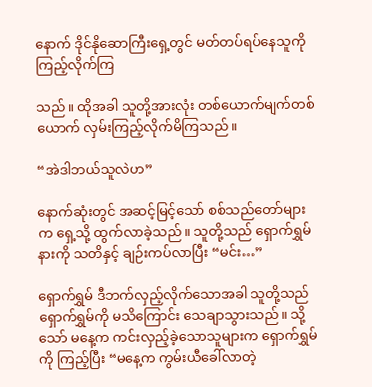နောက် ဒိုင်နိုဆောကြီးရှေ့တွင် မတ်တပ်ရပ်နေသူကို ကြည့်လိုက်ကြ

သည်။ ထိုအခါ သူတို့အားလုံး တစ်ယောက်မျက်တစ်ယောက် လှမ်းကြည့်လိုက်မိကြသည်။

“အဲဒါဘယ်သူလဲဟ”

နောက်ဆုံးတွင် အဆင့်မြင့်သော် စစ်သည်တော်များက ရှေ့သို့ ထွက်လာခဲ့သည်။ သူတို့သည် ရှောက်ရွှမ်နားကို သတိနှင့် ချဉ်းကပ်လာပြီး “မင်း…”

ရှောက်ရွှမ် ဒီဘက်လှည့်လိုက်သောအခါ သူတို့သည် ရှောက်ရွှမ်ကို မသိကြောင်း သေချာသွားသည်။ သို့သော် မနေ့က ကင်းလှည့်ခဲ့သောသူများက ရှောက်ရွှမ်ကို ကြည့်ပြီး “မနေ့က ကွမ်းယီခေါ်လာတဲ့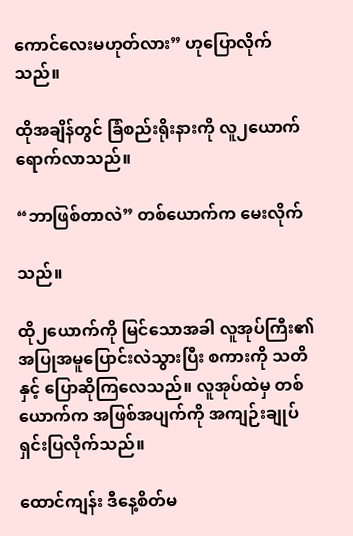ကောင်လေးမဟုတ်လား” ဟုပြောလိုက်သည်။

ထိုအချိန်တွင် ခြံစည်းရိုးနားကို လူ၂ယောက် ရောက်လာသည်။

“ဘာဖြစ်တာလဲ” တစ်ယောက်က မေးလိုက်

သည်။

ထို၂ယောက်ကို မြင်သောအခါ လူအုပ်ကြီး၏ အပြုအမူပြောင်းလဲသွားပြီး စကားကို သတိနှင့် ပြောဆိုကြလေသည်။ လူအုပ်ထဲမှ တစ်ယောက်က အဖြစ်အပျက်ကို အကျဉ်းချုပ် ရှင်းပြလိုက်သည်။

ထောင်ကျန်း ဒီနေ့စိတ်မ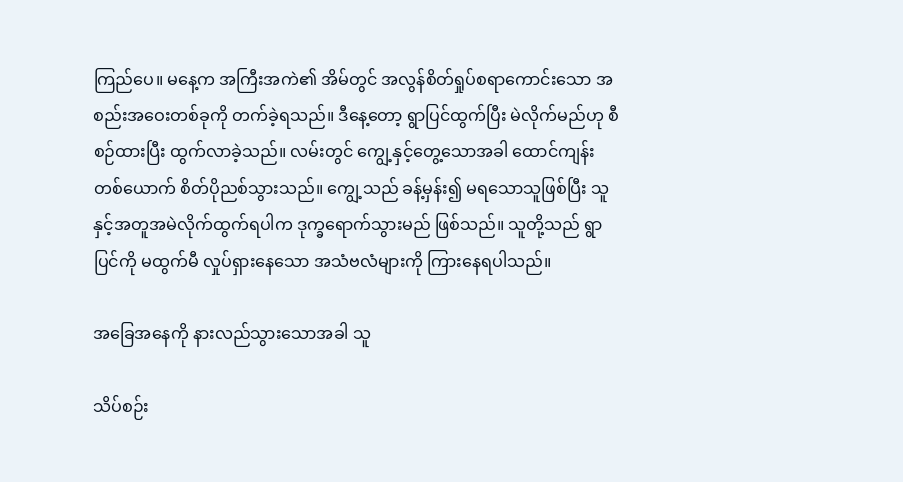ကြည်ပေ။ မနေ့က အကြီးအကဲ၏ အိမ်တွင် အလွန်စိတ်ရှုပ်စရာကောင်းသော အစည်းအဝေးတစ်ခုကို တက်ခဲ့ရသည်။ ဒီနေ့တော့ ရွာပြင်ထွက်ပြီး မဲလိုက်မည်ဟု စီစဉ်ထားပြီး ထွက်လာခဲ့သည်။ လမ်းတွင် ကျွေ့နှင့်တွေ့သောအခါ ထောင်ကျန်း တစ်ယောက် စိတ်ပိုညစ်သွားသည်။ ကျွေ့သည် ခန့်မှန်း၍ မရသောသူဖြစ်ပြီး သူနှင့်အတူအမဲလိုက်ထွက်ရပါက ဒုက္ခရောက်သွားမည် ဖြစ်သည်။ သူတို့သည် ရွာပြင်ကို မထွက်မီ လှုပ်ရှားနေသော အသံဗလံများကို ကြားနေရပါသည်။

အခြေအနေကို နားလည်သွားသောအခါ သူ

သိပ်စဉ်း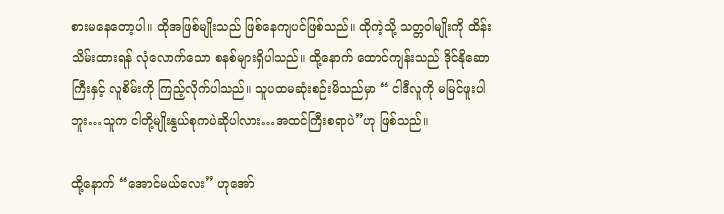စားမနေတော့ပါ။ ထိုအဖြစ်မျိုးသည် ဖြစ်နေကျပင်ဖြစ်သည်။ ထိုကဲ့သို့ သတ္တဝါမျိုးကို ထိန်းသိမ်းထားရန် လုံလောက်သော စနစ်များရှိပါသည်။ ထို့နောက် ထောင်ကျန်းသည် ဒိုင်နိုဆောကြီးနှင့် လူစိမ်းကို ကြည့်လိုက်ပါသည်။ သူပထမဆုံးစဉ်းမိသည်မှာ “ ငါဒီလူကို မမြင်ဖူးပါဘူး…သူက ငါတို့မျိုးနွယ်စုကပဲဆိုပါလား…အထင်ကြီးစရာပဲ”ဟု ဖြစ်သည်။

ထို့နောက် “အောင်မယ်လေး” ဟုအော်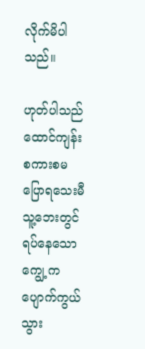လိုက်မိပါသည်။

ဟုတ်ပါသည် ထောင်ကျန်း စကားစမပြောရသေးမီ သူ့ဘေးတွင် ရပ်နေသော ကျွေ့က ပျောက်ကွယ်သွား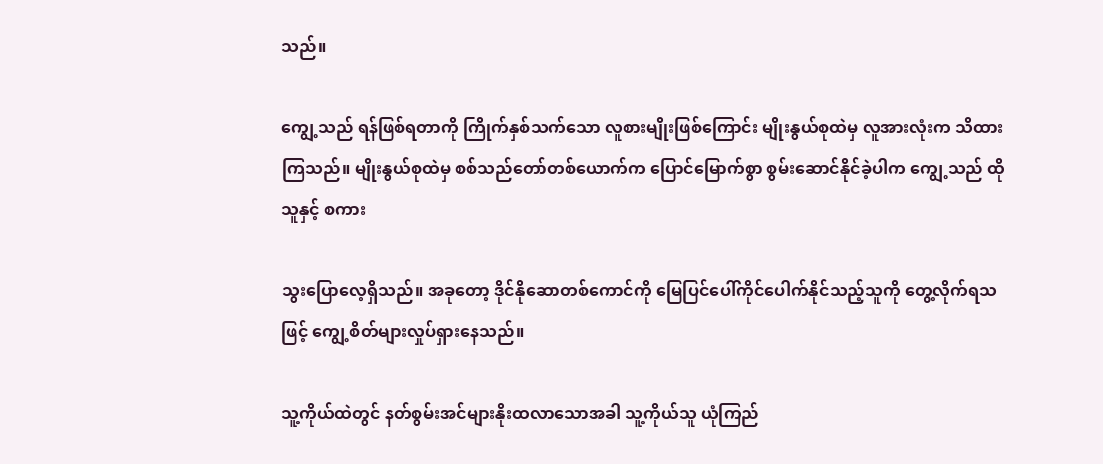သည်။

ကျွေ့သည် ရန်ဖြစ်ရတာကို ကြိုက်နှစ်သက်သော လူစားမျိုးဖြစ်ကြောင်း မျိုးနွယ်စုထဲမှ လူအားလုံးက သိထားကြသည်။ မျိုးနွယ်စုထဲမှ စစ်သည်တော်တစ်ယောက်က ပြောင်မြောက်စွာ စွမ်းဆောင်နိုင်ခဲ့ပါက ကျွေ့သည် ထိုသူနှင့် စကား

သွးပြောလေ့ရှိသည်။ အခုတော့ ဒိုင်နိုဆောတစ်ကောင်ကို မြေပြင်ပေါ်ကိုင်ပေါက်နိုင်သည့်သူကို တွေ့လိုက်ရသဖြင့် ကျွေ့စိတ်များလှုပ်ရှားနေသည်။

သူ့ကိုယ်ထဲတွင် နတ်စွမ်းအင်များနိုးထလာသောအခါ သူ့ကိုယ်သူ ယုံကြည်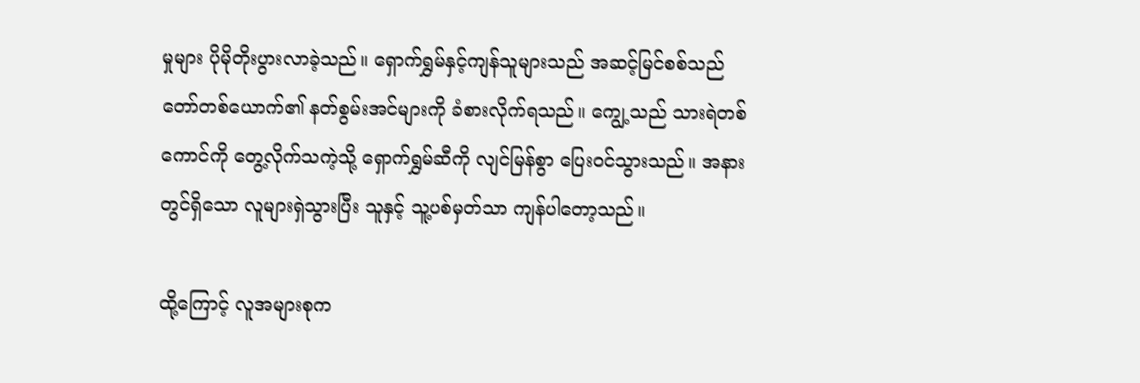မှုများ ပိုမိုတိုးပွားလာခဲ့သည်။ ရှောက်ရွှမ်နှင့်ကျန်သူများသည် အဆင့်မြင်စစ်သည်တော်တစ်ယောက်၏ နတ်စွမ်းအင်များကို ခံစားလိုက်ရသည်။ ကျွေ့သည် သားရဲတစ်ကောင်ကို တွေ့လိုက်သကဲ့သို့ ရှောက်ရွှမ်ဆီကို လျင်မြန်စွာ ပြေးဝင်သွားသည်။ အနားတွင်ရှိသော လူများရှဲသွားပြီး သူနှင့် သူ့ပစ်မှတ်သာ ကျန်ပါတော့သည်။

ထို့ကြောင့် လူအများစုက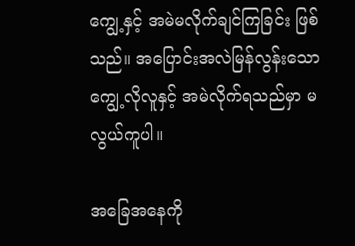ကျွေ့နှင့် အမဲမလိုက်ချင်ကြခြင်း ဖြစ်သည်။ အပြောင်းအလဲမြန်လွန်းသော ကျွေ့လိုလူနှင့် အမဲလိုက်ရသည်မှာ မလွယ်ကူပါ။

အခြေအနေကို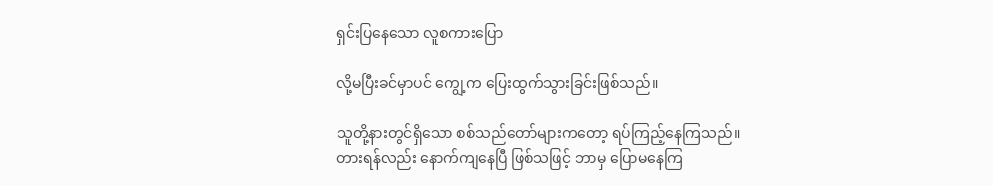ရှင်းပြနေသော လူစကားပြော

လို့မပြီးခင်မှာပင် ကျွေ့က ပြေးထွက်သွားခြင်းဖြစ်သည်။

သူတို့နားတွင်ရှိသော စစ်သည်တော်များကတော့ ရပ်ကြည့်နေကြသည်။ တားရန်လည်း နောက်ကျနေပြီ ဖြစ်သဖြင့် ဘာမှ ပြောမနေကြ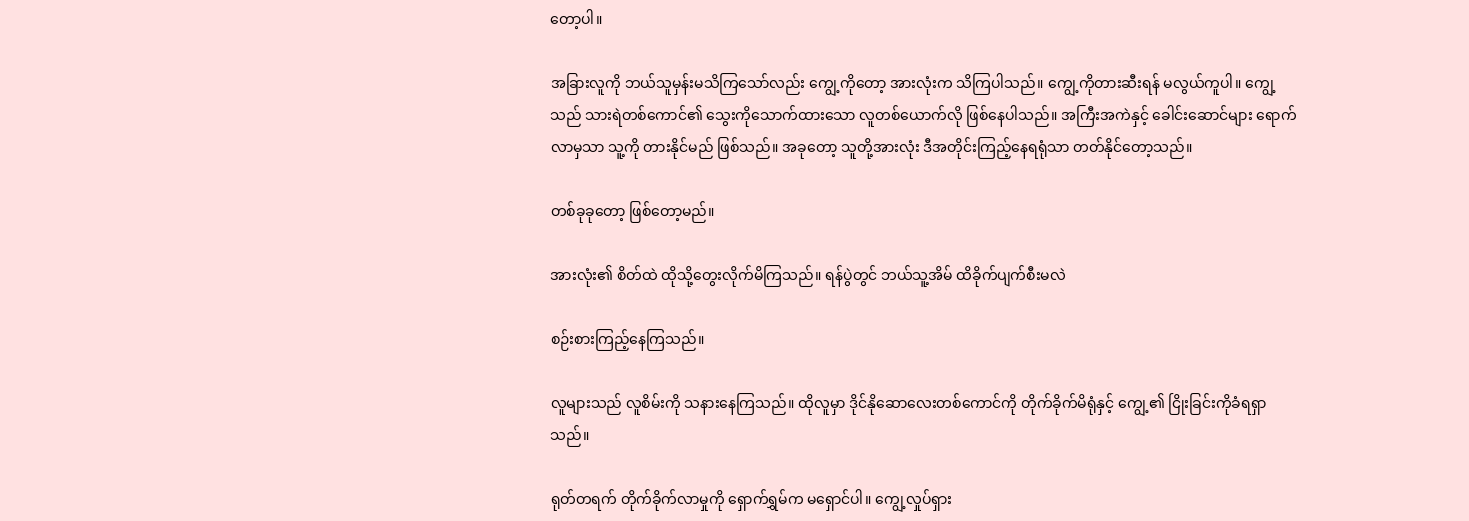တော့ပါ။

အခြားလူကို ဘယ်သူမှန်းမသိကြသော်လည်း ကျွေ့ကိုတော့ အားလုံးက သိကြပါသည်။ ကျွေ့ကိုတားဆီးရန် မလွယ်ကူပါ။ ကျွေ့သည် သားရဲတစ်ကောင်၏ သွေးကိုသောက်ထားသော လူတစ်ယောက်လို ဖြစ်နေပါသည်။ အကြီးအကဲနှင့် ခေါင်းဆောင်များ ရောက်လာမှသာ သူ့ကို တားနိုင်မည် ဖြစ်သည်။ အခုတော့ သူတို့အားလုံး ဒီအတိုင်းကြည့်နေရရုံသာ တတ်နိုင်တော့သည်။

တစ်ခုခုတော့ ဖြစ်တော့မည်။

အားလုံး၏ စိတ်ထဲ ထိုသို့တွေးလိုက်မိကြသည်။ ရန်ပွဲတွင် ဘယ်သူ့အိမ် ထိခိုက်ပျက်စီးမလဲ

စဉ်းစားကြည့်နေကြသည်။

လူများသည် လူစိမ်းကို သနားနေကြသည်။ ထိုလူမှာ ဒိုင်နိုဆောလေးတစ်ကောင်ကို တိုက်ခိုက်မိရုံနှင့် ကျွေ့၏ ငြိုးခြင်းကိုခံရရှာသည်။

ရုတ်တရက် တိုက်ခိုက်လာမှုကို ရှောက်ရွှမ်က မရှောင်ပါ။ ကျွေ့လှုပ်ရှား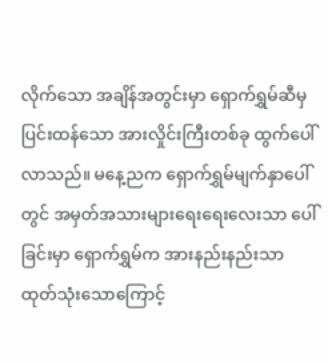လိုက်သော အချိန်အတွင်းမှာ ရှောက်ရွှမ်ဆီမှ ပြင်းထန်သော အားလှိုင်းကြီးတစ်ခု ထွက်ပေါ်လာသည်။ မနေ့ညက ရှောက်ရွှမ်မျက်နှာပေါ်တွင် အမှတ်အသားများရေးရေးလေးသာ ပေါ်ခြင်းမှာ ရှောက်ရွှမ်က အားနည်းနည်းသာ ထုတ်သုံးသောကြောင့်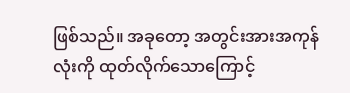ဖြစ်သည်။ အခုတော့ အတွင်းအားအကုန်လုံးကို ထုတ်လိုက်သောကြောင့်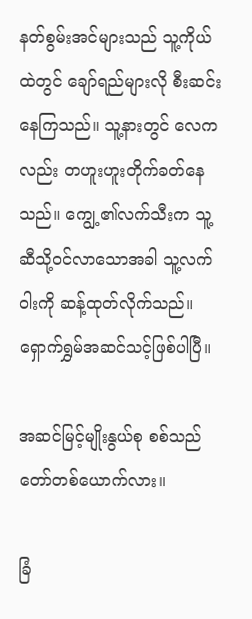နတ်စွမ်းအင်များသည် သူ့ကိုယ်ထဲတွင် ချော်ရည်များလို စီးဆင်းနေကြသည်။ သူ့နားတွင် လေကလည်း တဟူးဟူးတိုက်ခတ်နေသည်။ ကျွေ့၏လက်သီးက သူ့ဆီသို့ဝင်လာသောအခါ သူ့လက်ဝါးကို ဆန့်ထုတ်လိုက်သည်။ ရှောက်ရွှမ်အဆင်သင့်ဖြစ်ပါပြီ။

အဆင်မြင့်မျိုးနွယ်စု စစ်သည်တော်တစ်ယောက်လား။

ခြံ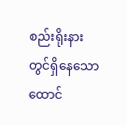စည်းရိုးနားတွင်ရှိနေသော ထောင်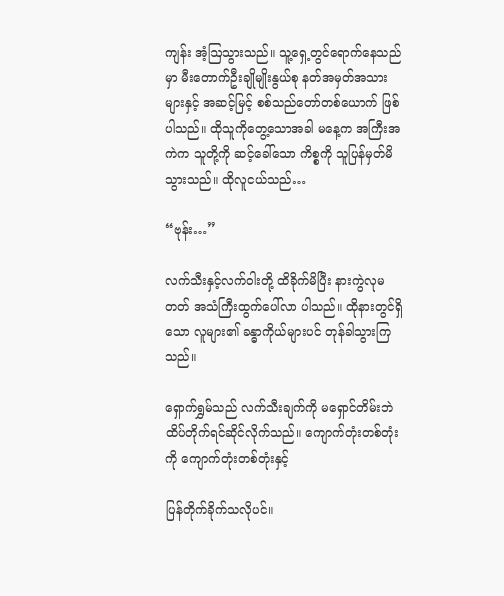ကျန်း အံ့ဩသွားသည်။ သူ့ရှေ့တွင်ရောက်နေသည်မှာ မီးတောက်ဦးချိုမျိုးနွယ်စု နတ်အမှတ်အသားများနှင့် အဆင့်မြင့် စစ်သည်တော်တစ်ယောက် ဖြစ်ပါသည်။ ထိုသူကိုတွေ့သောအခါ မနေ့က အကြီးအကဲက သူတို့ကို ဆင့်ခေါ်သော ကိစ္စကို သူပြန်မှတ်မိသွားသည်။ ထိုလူငယ်သည်…

“ဗုန်း…”

လက်သီးနှင့်လက်ဝါးတို့ ထိခိုက်မိပြီး နားကွဲလုမတတ် အသံကြီးထွက်ပေါ်လာ ပါသည်။ ထိုနားတွင်ရှိသော လူများ၏ ခန္ဓာကိုယ်များပင် တုန်ခါသွားကြသည်။

ရှောက်ရွှမ်သည် လက်သီးချက်ကို မရှောင်တိမ်းဘဲ ထိပ်တိုက်ရင်ဆိုင်လိုက်သည်။ ကျောက်တုံးတစ်တုံးကို ကျောက်တုံးတစ်တုံးနှင့်

ပြန်တိုက်ခိုက်သလိုပင်။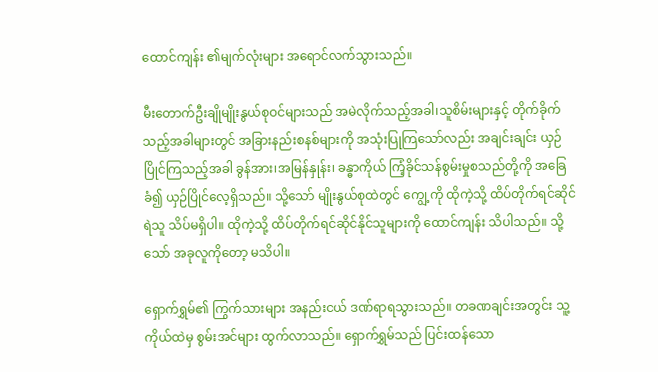ထောင်ကျန်း ၏မျက်လုံးများ အရောင်လက်သွားသည်။

မီးတောက်ဦးချိုမျိုးနွယ်စုဝင်များသည် အမဲလိုက်သည့်အခါ၊သူစိမ်းများနှင့် တိုက်ခိုက်သည့်အခါများတွင် အခြားနည်းစနစ်များကို အသုံးပြုကြသော်လည်း အချင်းချင်း ယှဉ်ပြိုင်ကြသည့်အခါ ခွန်အား၊အမြန်နှုန်း၊ ခန္ဓာကိုယ် ကြံ့ခိုင်သန်စွမ်းမှုစသည်တို့ကို အခြေခံ၍ ယှဉ်ပြိုင်လေ့ရှိသည်။ သို့သော် မျိုးနွယ်စုထဲတွင် ကျွေ့ကို ထိုကဲ့သို့ ထိပ်တိုက်ရင်ဆိုင်ရဲသူ သိပ်မရှိပါ။ ထိုကဲ့သို့ ထိပ်တိုက်ရင်ဆိုင်နိုင်သူများကို ထောင်ကျန်း သိပါသည်။ သို့သော် အခုလူကိုတော့ မသိပါ။

ရှောက်ရွှမ်၏ ကြွက်သားများ အနည်းငယ် ဒဏ်ရာရသွားသည်။ တခဏချင်းအတွင်း သူ့ကိုယ်ထဲမှ စွမ်းအင်များ ထွက်လာသည်။ ရှောက်ရွှမ်သည် ပြင်းထန်သော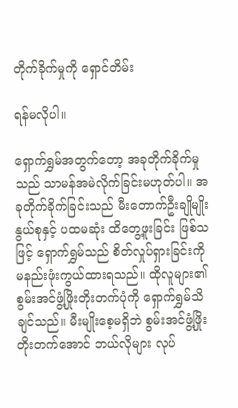တိုက်ခိုက်မှုကို ရှောင်တိမ်း

ရန်မလိုပါ။

ရှောက်ရွှမ်အတွက်တော့ အခုတိုက်ခိုက်မှုသည် သာမန်အမဲလိုက်ခြင်းမဟုတ်ပါ။ အခုတိုက်ခိုက်ခြင်းသည် မီးတောက်ဦးချိုမျိုးနွယ်စုနှင့် ပထမဆုံး ထိတွေ့ဖူးခြင်း ဖြစ်သဖြင့် ရှောက်ရွှမ်သည် စိတ်လှုပ်ရှားခြင်းကို မနည်းဖုံးကွယ်ထားရသည်။ ထိုလူများ၏ စွမ်းအင်ဖွံ့ဖြိုးတိုးတက်ပုံကို ရှောက်ရွှမ်သိချင်သည်။ မီးမျိုးစေ့မရှိဘဲ စွမ်းအင်ဖွံ့ဖြိုးတိုးတက်အောင် ဘယ်လိုများ လုပ်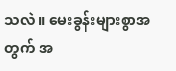သလဲ။ မေးခွန်းများစွာအတွက် အ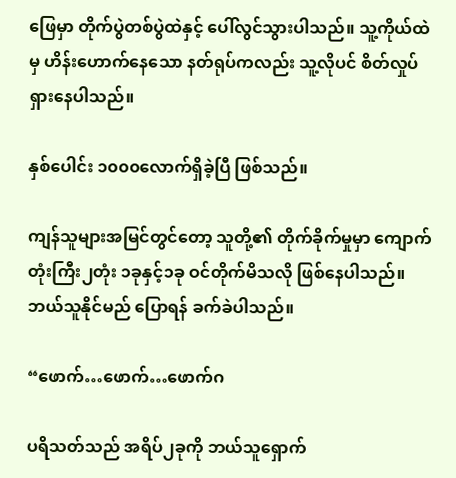ဖြေမှာ တိုက်ပွဲတစ်ပွဲထဲနှင့် ပေါ်လွင်သွားပါသည်။ သူ့ကိုယ်ထဲမှ ဟိန်းဟောက်နေသော နတ်ရုပ်ကလည်း သူ့လိုပင် စိတ်လှုပ်ရှားနေပါသည်။

နှစ်ပေါင်း ၁၀၀၀လောက်ရှိခဲ့ပြီ ဖြစ်သည်။

ကျန်သူများအမြင်တွင်တော့ သူတို့၏ တိုက်ခိုက်မှုမှာ ကျောက်တုံးကြီး၂တုံး ၁ခုနှင့်၁ခု ဝင်တိုက်မိသလို ဖြစ်နေပါသည်။ ဘယ်သူနိုင်မည် ပြောရန် ခက်ခဲပါသည်။

“ဖောက်…ဖောက်…ဖောက်ဂ

ပရိသတ်သည် အရိပ်၂ခုကို ဘယ်သူရှောက်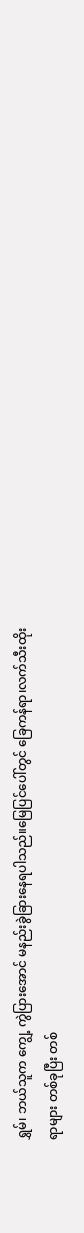ရွှမ်၊ ဘယ်သူက ကျွေ့ ကွဲပြားအောင် မနည်းခွဲခြားနေရပါသည်။မြေပြင်ပေါ်တွင် ခြေကန်ရာ၊လက်သီးထိုးရာများ တစ်ခုပြီး တစ်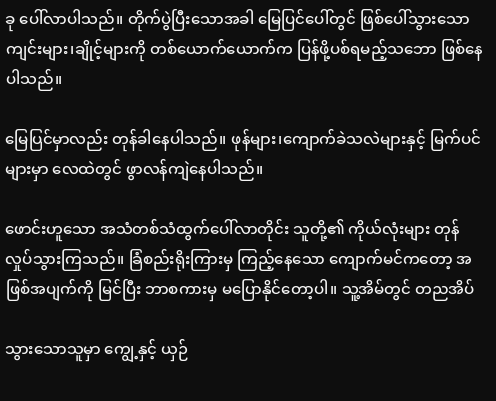ခု ပေါ်လာပါသည်။ တိုက်ပွဲပြီးသောအခါ မြေပြင်ပေါ်တွင် ဖြစ်ပေါ်သွားသော ကျင်းများ၊ချိုင့်များကို တစ်ယောက်ယောက်က ပြန်ဖို့ပစ်ရမည့်သဘော ဖြစ်နေပါသည်။

မြေပြင်မှာလည်း တုန်ခါနေပါသည်။ ဖုန်များ၊ကျောက်ခဲသလဲများနှင့် မြက်ပင်များမှာ လေထဲတွင် ဖွာလန်ကျဲနေပါသည်။

ဖောင်းဟူသော အသံတစ်သံထွက်ပေါ်လာတိုင်း သူတို့၏ ကိုယ်လုံးများ တုန်လှုပ်သွားကြသည်။ ခြံစည်းရိုးကြားမှ ကြည့်နေသော ကျောက်မင်ကတော့ အဖြစ်အပျက်ကို မြင်ပြီး ဘာစကားမှ မပြောနိုင်တော့ပါ။ သူ့အိမ်တွင် တညအိပ်

သွား‌သောသူမှာ ကျွေ့နှင့် ယှဉ်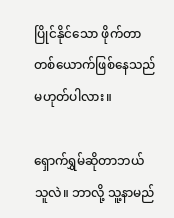ပြိုင်နိုင်သော ဖိုက်တာတစ်ယောက်ဖြစ်နေသည် မဟုတ်ပါလား။

ရှောက်ရွှမ်ဆိုတာဘယ်သူလဲ။ ဘာလို့ သူ့နာမည်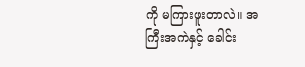ကို မကြားဖူးတာလဲ။ အကြီးအကဲနှင့် ခေါင်း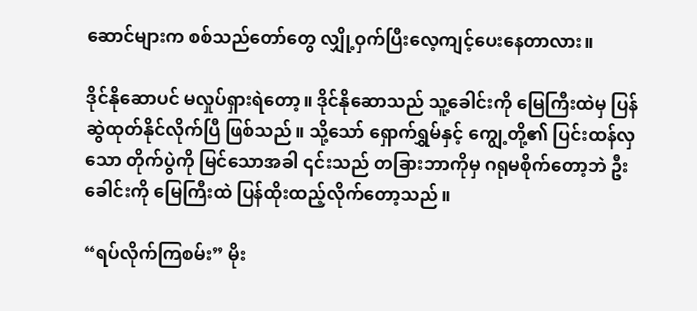ဆောင်များက စစ်သည်တော်တွေ လျှို့ဝှက်ပြီးလေ့ကျင့်ပေးနေတာလား။

ဒိုင်နိုဆောပင် မလှုပ်ရှားရဲတော့။ ဒိုင်နိုဆောသည် သူ့ခေါင်းကို မြေကြီးထဲမှ ပြန်ဆွဲထုတ်နိုင်လိုက်ပြီ ဖြစ်သည်။ သို့သော် ရှောက်ရွှမ်နှင့် ကျွေ့တို့၏ ပြင်းထန်လှသော တိုက်ပွဲကို မြင်သောအခါ ၎င်းသည် တခြားဘာကိုမှ ဂရုမစိုက်တော့ဘဲ ဦးခေါင်းကို မြေကြီးထဲ ပြန်ထိုးထည့်လိုက်တော့သည်။

“ရပ်လိုက်ကြစမ်း” မိုး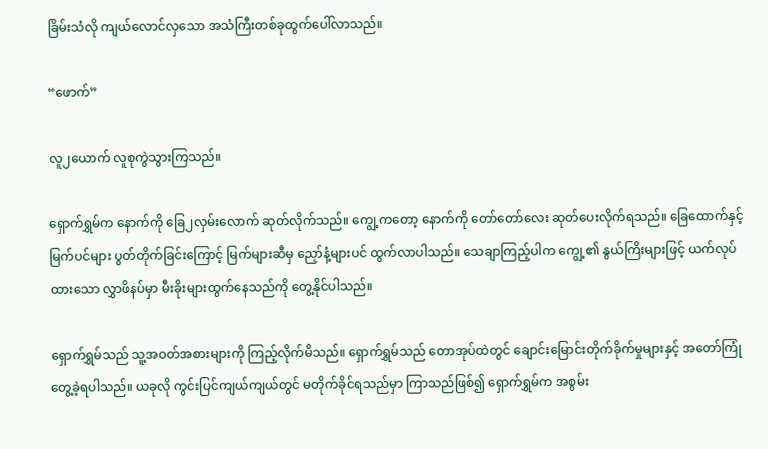ခြိမ်းသံလို ကျယ်လောင်လှသော အသံကြီးတစ်ခုထွက်ပေါ်လာသည်။

“ဖောက်”

လူ၂ယောက် လူစုကွဲသွားကြသည်။

ရှောက်ရွှမ်က နောက်ကို ခြေ၂လှမ်းလောက် ဆုတ်လိုက်သည်။ ကျွေ့ကတော့ နောက်ကို တော်တော်လေး ဆုတ်ပေးလိုက်ရသည်။ ခြေထောက်နှင့် မြက်ပင်များ ပွတ်တိုက်ခြင်းကြောင့် မြက်များဆီမှ ညှော်နံ့များပင် ထွက်လာပါသည်။ သေချာကြည့်ပါက ကျွေ့၏ နွယ်ကြိးများဖြင့် ယက်လုပ်ထားသော လွှာဖိနပ်မှာ မီးခိုးများထွက်နေသည်ကို တွေ့နိုင်ပါသည်။

ရှောက်ရွှမ်သည် သူ့အဝတ်အစားများကို ကြည့်လိုက်မိသည်။ ရှောက်ရွှမ်သည် တောအုပ်ထဲတွင် ချောင်းမြောင်းတိုက်ခိုက်မှုများနှင့် အတော်ကြုံတွေ့ခဲ့ရပါသည်။ ယခုလို ကွင်းပြင်ကျယ်ကျယ်တွင် မတိုက်ခိုင်ရသည်မှာ ကြာသည်ဖြစ်၍ ရှောက်ရွှမ်က အစွမ်း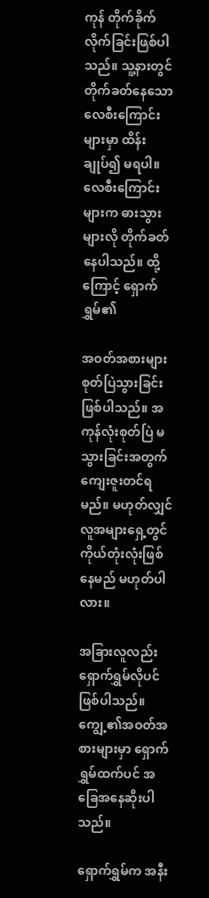ကုန် တိုက်ခိုက်လိုက်ခြင်းဖြစ်ပါသည်။ သူ့နားတွင် တိုက်ခတ်နေသော လေစီးကြောင်းများမှာ ထိန်းချုပ်၍ မရပါ။ လေစီးကြောင်းများက ဓားသွားများလို တိုက်ခတ်နေပါသည်။ ထို့ကြောင့် ရှောက်ရွှမ်၏

အဝတ်အစားများ စုတ်ပြဲသွားခြင်းဖြစ်ပါသည်။ အကုန်လုံးစုတ်ပြဲ မသွားခြင်းအတွက် ကျေးဇူးတင်ရမည်။ မဟုတ်လျှင် လူအများရှေ့တွင် ကိုယ်တုံးလုံးဖြစ်နေမည် မဟုတ်ပါလား။

အခြားလူလည်း ရှောက်ရွှမ်လိုပင် ဖြစ်ပါသည်။ ကျွေ့၏အဝတ်အစားများမှာ ရှောက်ရွှမ်ထက်ပင် အခြေအနေဆိုးပါသည်။

ရှောက်ရွှမ်က အနီး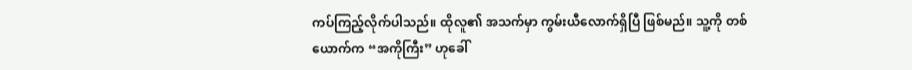ကပ်ကြည့်လိုက်ပါသည်။ ထိုလူ၏ အသက်မှာ ကွမ်းယီလောက်ရှိပြီ ဖြစ်မည်။ သူ့ကို တစ်ယောက်က “အကိုကြီး” ဟုခေါ်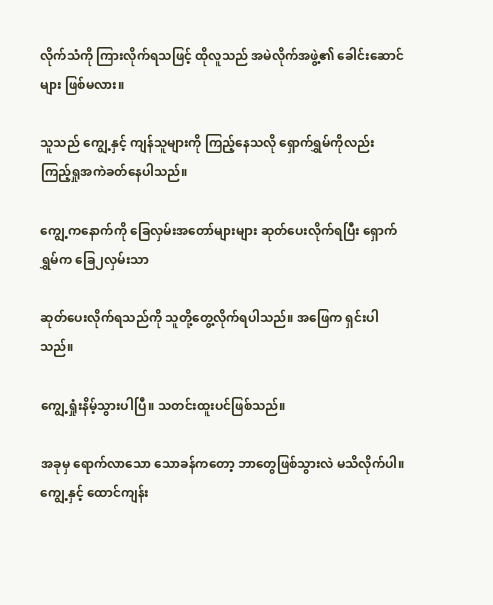လိုက်သံကို ကြားလိုက်ရသဖြင့် ထိုလူသည် အမဲလိုက်အဖွဲ့၏ ခေါင်းဆောင်များ ဖြစ်မလား။

သူသည် ကျွေ့နှင့် ကျန်သူများကို ကြည့်နေသလို ရှောက်ရွှမ်ကိုလည်း ကြည့်ရှုအကဲခတ်နေပါသည်။

ကျွေ့ကနောက်ကို ခြေလှမ်းအတော်များများ ဆုတ်ပေးလိုက်ရပြီး ရှောက်ရွှမ်က ခြေ၂လှမ်းသာ

ဆုတ်ပေးလိုက်ရသည်ကို သူတို့တွေ့လိုက်ရပါသည်။ အဖြေက ရှင်းပါသည်။

ကျွေ့ရှုံးနိမ့်သွားပါပြီ။ သတင်းထူးပင်ဖြစ်သည်။

အခုမှ ရောက်လာသော သောခန်ကတော့ ဘာတွေဖြစ်သွားလဲ မသိလိုက်ပါ။ ကျွေ့နှင့် ထောင်ကျန်း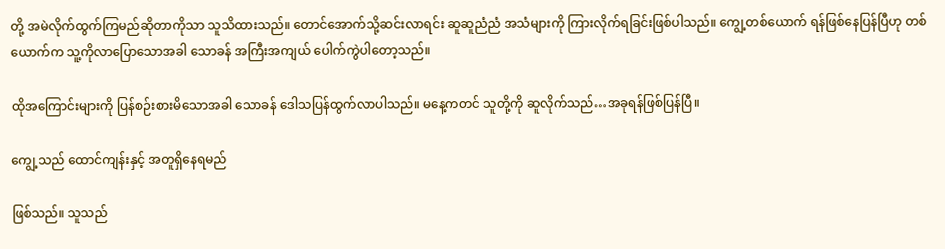တို့ အမဲလိုက်ထွက်ကြမည်ဆိုတာကိုသာ သူသိထားသည်။ တောင်အောက်သို့ဆင်းလာရင်း ဆူဆူညံညံ အသံများကို ကြားလိုက်ရခြင်းဖြစ်ပါသည်။ ကျွေ့တစ်ယောက် ရန်ဖြစ်နေပြန်ပြီဟု တစ်ယောက်က သူ့ကိုလာပြောသောအခါ သောခန် အကြီးအကျယ် ပေါက်ကွဲပါတော့သည်။

ထိုအကြောင်းများကို ပြန်စဉ်းစားမိသောအခါ သောခန် ဒေါသပြန်ထွက်လာပါသည်။ မနေ့ကတင် သူတို့ကို ဆူလိုက်သည်…အခုရန်ဖြစ်ပြန်ပြီ။

ကျွေ့သည် ထောင်ကျန်းနှင့် အတူရှိနေရမည်

ဖြစ်သည်။ သူသည်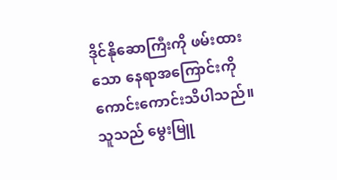ဒိုင်နိုဆောကြီးကို ဖမ်းထားသော နေရာအကြောင်းကို ကောင်းကောင်းသိပါသည်။ သူသည် မွေးမြူ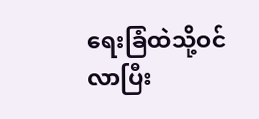ရေးခြံထဲသို့ဝင်လာပြီး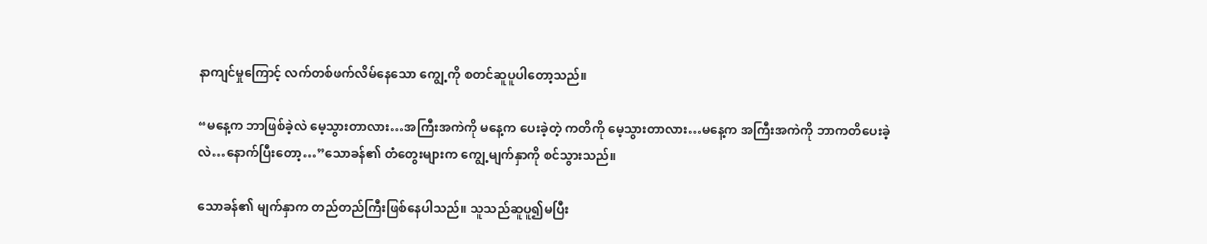နာကျင်မှုကြောင့် လက်တစ်ဖက်လိမ်နေသော ကျွေ့ကို စတင်ဆူပူပါတော့သည်။

“မနေ့က ဘာဖြစ်ခဲ့လဲ မေ့သွားတာလား…အကြီးအကဲကို မနေ့က ပေးခဲ့တဲ့ ကတိကို မေ့သွားတာလား…မနေ့က အကြီးအကဲကို ဘာကတိပေးခဲ့လဲ…နောက်ပြီးတော့…”သောခန်၏ တံတွေးများက ကျွေ့မျက်နှာကို စင်သွားသည်။

သောခန်၏ မျက်နှာက တည်တည်ကြီးဖြစ်နေပါသည်။ သူသည်ဆူပူ၍မပြီး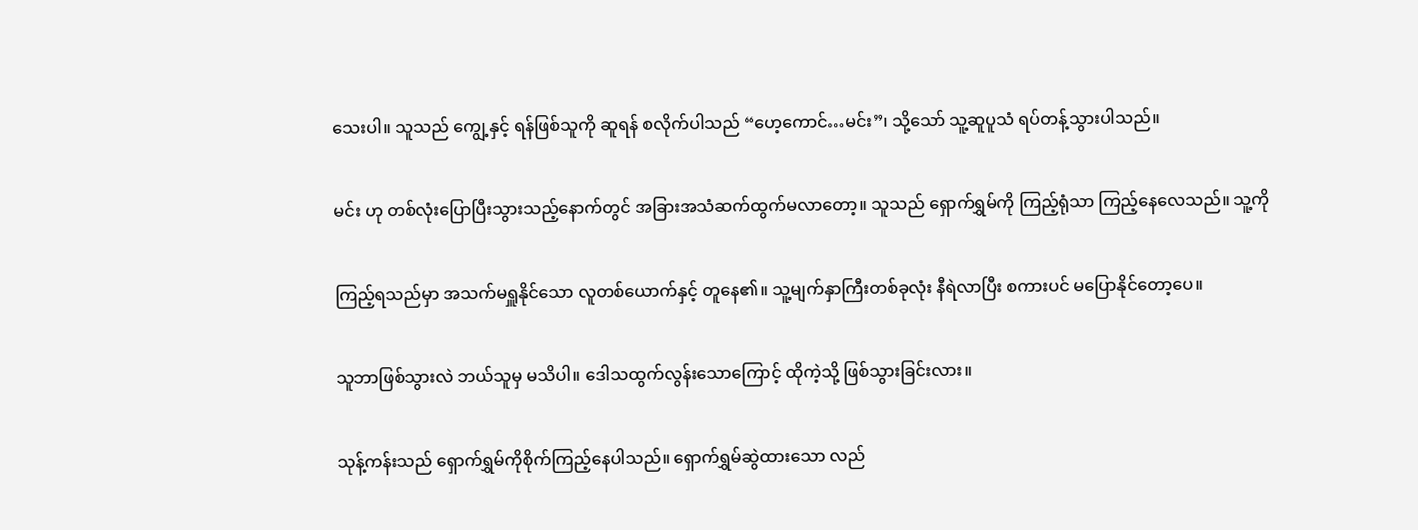သေးပါ။ သူသည် ကျွေ့နှင့် ရန်ဖြစ်သူကို ဆူရန် စလိုက်ပါသည် “ဟေ့ကောင်…မင်း”၊ သို့သော် သူ့ဆူပူသံ ရပ်တန့်သွားပါသည်။

မင်း ဟု တစ်လုံးပြောပြီးသွားသည့်နောက်တွင် အခြားအသံဆက်ထွက်မလာတော့။ သူသည် ရှောက်ရွှမ်ကို ကြည့်ရုံသာ ကြည့်နေလေသည်။ သူ့ကို

ကြည့်ရသည်မှာ အသက်မရှူနိုင်သော လူတစ်ယောက်နှင့် တူနေ၏။ သူ့မျက်နှာကြီးတစ်ခုလုံး နီရဲလာပြီး စကားပင် မပြောနိုင်တော့ပေ။

သူဘာဖြစ်သွားလဲ ဘယ်သူမှ မသိပါ။ ဒေါသထွက်လွန်းသောကြောင့် ထိုကဲ့သို့ ဖြစ်သွားခြင်းလား။

သုန့်ကန်းသည် ရှောက်ရွှမ်ကိုစိုက်ကြည့်နေပါသည်။ ရှောက်ရွှမ်ဆွဲထားသော လည်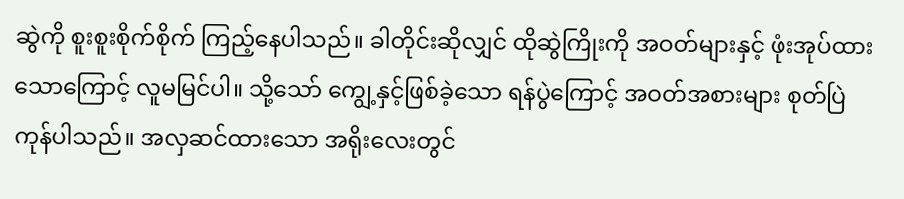ဆွဲကို စူးစူးစိုက်စိုက် ကြည့်နေပါသည်။ ခါတိုင်းဆိုလျှင် ထိုဆွဲကြိုးကို အဝတ်များနှင့် ဖုံးအုပ်ထားသောကြောင့် လူမမြင်ပါ။ သို့သော် ကျွေ့နှင့်ဖြစ်ခဲ့သော ရန်ပွဲကြောင့် အဝတ်အစားများ စုတ်ပြဲကုန်ပါသည်။ အလှဆင်ထားသော အရိုးလေးတွင်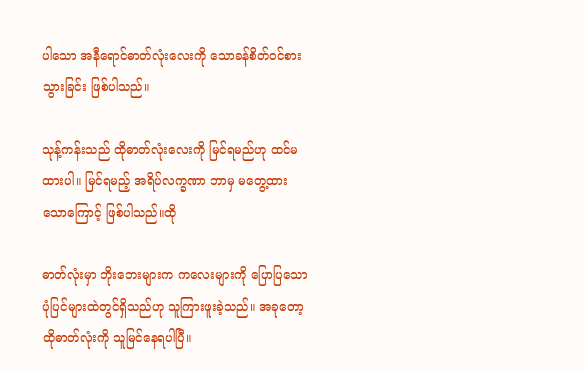ပါသော အနီရောင်ဓာတ်လုံးလေးကို သောခန်စိတ်ဝင်စားသွားခြင်း ဖြစ်ပါသည်။

သုန့်ကန်းသည် ထိုဓာတ်လုံးလေးကို မြင်ရမည်ဟု ထင်မထားပါ။ မြင်ရမည့် အရိပ်လက္ခဏာ ဘာမှ မတွေ့ထားသောကြောင့် ဖြစ်ပါသည်။ထို

ဓာတ်လုံးမှာ ဘိုးဘေးများက ကလေးများကို ပြောပြသော ပုံပြင်များထဲတွင်ရှိသည်ဟု သူကြားဖူးခဲ့သည်။ အခုတော့ ထိုဓာတ်လုံးကို သူမြင်နေရပါပြီ။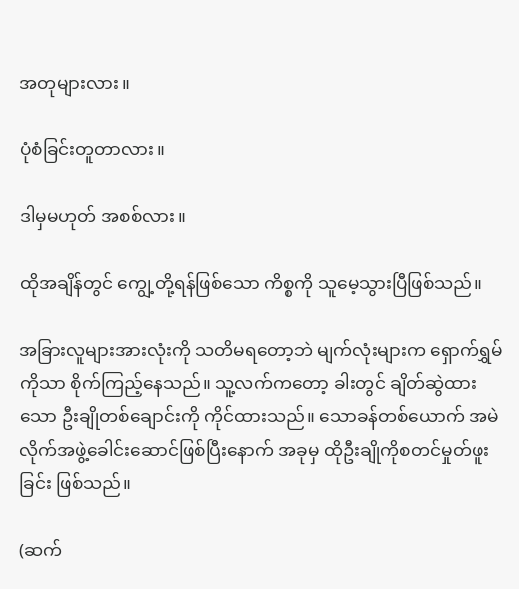အတုများလား။

ပုံစံခြင်းတူတာလား။

ဒါမှမဟုတ် အစစ်လား။

ထိုအချိန်တွင် ကျွေ့တို့ရန်ဖြစ်သော ကိစ္စကို သူမေ့သွားပြီဖြစ်သည်။

အခြားလူများအားလုံးကို သတိမရတော့ဘဲ မျက်လုံးများက ရှောက်ရွှမ်ကိုသာ စိုက်ကြည့်နေသည်။ သူ့လက်ကတော့ ခါးတွင် ချိတ်ဆွဲထားသော ဦးချိုတစ်ချောင်းကို ကိုင်ထားသည်။ သောခန်တစ်ယောက် အမဲလိုက်အဖွဲ့ခေါင်းဆောင်ဖြစ်ပြီးနောက် အခုမှ ထိုဦးချိုကိုစတင်မှုတ်ဖူးခြင်း ဖြစ်သည်။

(ဆက်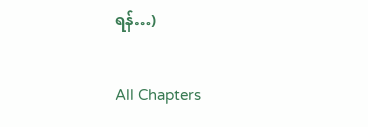ရန်…)

All Chapters